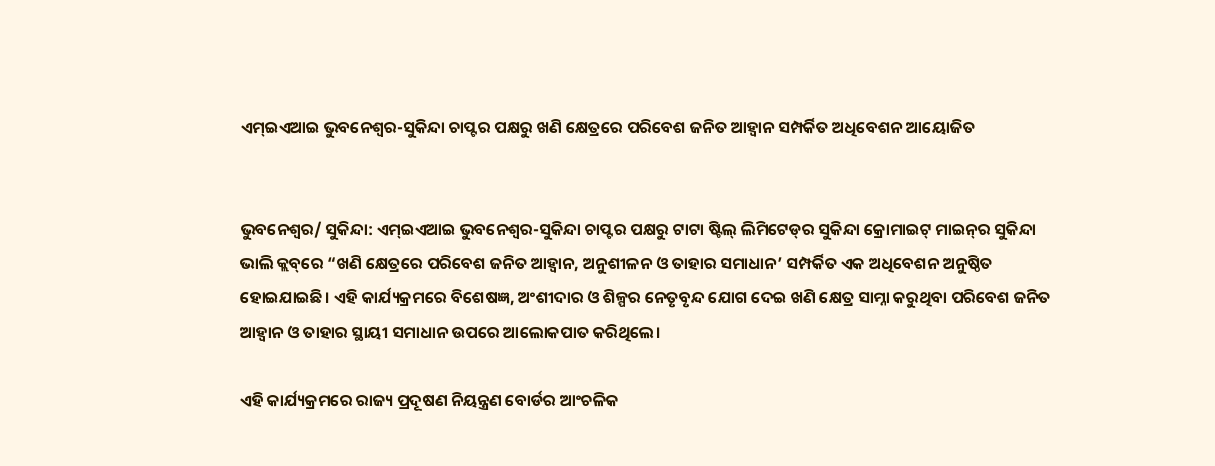ଏମ୍‌ଇଏଆଇ ଭୁବନେଶ୍ୱର-ସୁକିନ୍ଦା ଚାପ୍ଟର ପକ୍ଷରୁ ଖଣି କ୍ଷେତ୍ରରେ ପରିବେଶ ଜନିତ ଆହ୍ୱାନ ସମ୍ପର୍କିତ ଅଧିବେଶନ ଆୟୋଜିତ


ଭୁବନେଶ୍ୱର/ ସୁକିନ୍ଦା: ଏମ୍‌ଇଏଆଇ ଭୁବନେଶ୍ୱର-ସୁକିନ୍ଦା ଚାପ୍ଟର ପକ୍ଷରୁ ଟାଟା ଷ୍ଟିଲ୍ ଲିମିଟେଡ୍‌ର ସୁକିନ୍ଦା କ୍ରୋମାଇଟ୍ ମାଇନ୍‌ର ସୁକିନ୍ଦା ଭାଲି କ୍ଲବ୍‌ରେ “ଖଣି କ୍ଷେତ୍ରରେ ପରିବେଶ ଜନିତ ଆହ୍ୱାନ, ଅନୁଶୀଳନ ଓ ତାହାର ସମାଧାନ’ ସମ୍ପର୍କିତ ଏକ ଅଧିବେଶନ ଅନୁଷ୍ଠିତ ହୋଇଯାଇଛି। ଏହି କାର୍ଯ୍ୟକ୍ରମରେ ବିଶେଷଜ୍ଞ, ଅଂଶୀଦାର ଓ ଶିଳ୍ପର ନେତୃବୃନ୍ଦ ଯୋଗ ଦେଇ ଖଣି କ୍ଷେତ୍ର ସାମ୍ନା କରୁଥିବା ପରିବେଶ ଜନିତ ଆହ୍ୱାନ ଓ ତାହାର ସ୍ଥାୟୀ ସମାଧାନ ଉପରେ ଆଲୋକପାତ କରିଥିଲେ।

ଏହି କାର୍ଯ୍ୟକ୍ରମରେ ରାଜ୍ୟ ପ୍ରଦୂଷଣ ନିୟନ୍ତ୍ରଣ ବୋର୍ଡର ଆଂଚଳିକ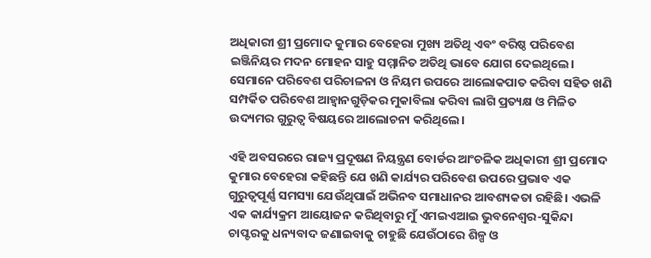ଅଧିକାରୀ ଶ୍ରୀ ପ୍ରମୋଦ କୁମାର ବେହେରା ମୁଖ୍ୟ ଅତିଥି ଏବଂ ବରିଷ୍ଠ ପରିବେଶ ଇଞ୍ଜିନିୟର ମଦନ ମୋହନ ସାହୁ ସମ୍ମାନିତ ଅତିଥି ଭାବେ ଯୋଗ ଦେଇଥିଲେ। ସେମାନେ ପରିବେଶ ପରିଚାଳନା ଓ ନିୟମ ଉପରେ ଆଲୋକପାତ କରିବା ସହିତ ଖଣି ସମ୍ପର୍କିତ ପରିବେଶ ଆହ୍ୱାନଗୁଡ଼ିକର ମୁକାବିଲା କରିବା ଲାଗି ପ୍ରତ୍ୟକ୍ଷ ଓ ମିଳିତ ଉଦ୍ୟମର ଗୁରୁତ୍ୱ ବିଷୟରେ ଆଲୋଚନା କରିଥିଲେ।

ଏହି ଅବସରରେ ରାଜ୍ୟ ପ୍ରଦୂଷଣ ନିୟନ୍ତ୍ରଣ ବୋର୍ଡର ଆଂଚଳିକ ଅଧିକାରୀ ଶ୍ରୀ ପ୍ରମୋଦ କୁମାର ବେହେରା କହିଛନ୍ତି ଯେ ଖଣି କାର୍ଯ୍ୟର ପରିବେଶ ଉପରେ ପ୍ରଭାବ ଏକ ଗୁରୁତ୍ୱପୂର୍ଣ୍ଣ ସମସ୍ୟା ଯେଉଁଥିପାଇଁ ଅଭିନବ ସମାଧାନର ଆବଶ୍ୟକତା ରହିଛି। ଏଭଳି ଏକ କାର୍ଯ୍ୟକ୍ରମ ଆୟୋଜନ କରିଥିବାରୁ ମୁଁ ଏମଇଏଆଇ ଭୁବନେଶ୍ୱର-ସୁକିନ୍ଦା ଚାପ୍ଟରକୁ ଧନ୍ୟବାଦ ଜଣାଇବାକୁ ଚାହୁଛି ଯେଉଁଠାରେ ଶିଳ୍ପ ଓ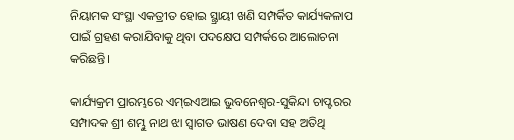ନିୟାମକ ସଂସ୍ଥା ଏକତ୍ରୀତ ହୋଇ ସ୍ଥ୍ରାୟୀ ଖଣି ସମ୍ପର୍କିତ କାର୍ଯ୍ୟକଳାପ ପାଇଁ ଗ୍ରହଣ କରାଯିବାକୁ ଥିବା ପଦକ୍ଷେପ ସମ୍ପର୍କରେ ଆଲୋଚନା କରିଛନ୍ତି।

କାର୍ଯ୍ୟକ୍ରମ ପ୍ରାରମ୍ଭରେ ଏମ୍‌ଇଏଆଇ ଭୁବନେଶ୍ୱର-ସୁକିନ୍ଦା ଚାପ୍ଟରର ସମ୍ପାଦକ ଶ୍ରୀ ଶମ୍ଭୁ ନାଥ ଝା ସ୍ୱାଗତ ଭାଷଣ ଦେବା ସହ ଅତିଥି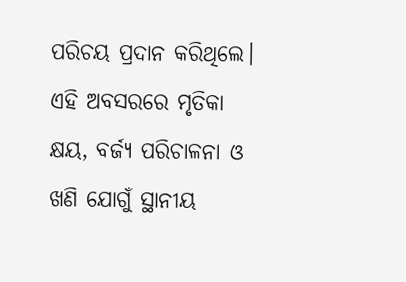ପରିଚୟ ପ୍ରଦାନ କରିଥିଲେ। ଏହି ଅବସରରେ ମୃତିକା କ୍ଷୟ, ବର୍ଜ୍ୟ ପରିଚାଳନା ଓ ଖଣି ଯୋଗୁଁ ସ୍ଥାନୀୟ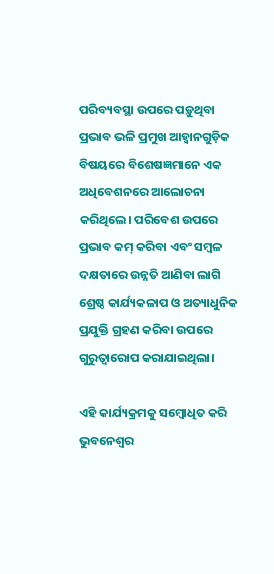ପରିବ୍ୟବସ୍ଥା ଉପରେ ପଡ଼ୁଥିବା ପ୍ରଭାବ ଭଳି ପ୍ରମୁଖ ଆହ୍ୱାନଗୁଡ଼ିକ ବିଷୟରେ ବିଶେଷଜ୍ଞମାନେ ଏକ ଅଧିବେଶନରେ ଆଲୋଚନା କରିଥିଲେ। ପରିବେଶ ଉପରେ ପ୍ରଭାବ କମ୍ କରିବା ଏବଂ ସମ୍ବଳ ଦକ୍ଷତାରେ ଉନ୍ନତି ଆଣିବା ଲାଗି ଶ୍ରେଷ୍ଠ କାର୍ଯ୍ୟକଳାପ ଓ ଅତ୍ୟାଧୁନିକ ପ୍ରଯୁକ୍ତି ଗ୍ରହଣ କରିବା ଉପରେ ଗୁରୁତ୍ୱାରୋପ କରାଯାଇଥିଲା।

ଏହି କାର୍ଯ୍ୟକ୍ରମକୁ ସମ୍ବୋଧିତ କରି ଭୁବନେଶ୍ୱର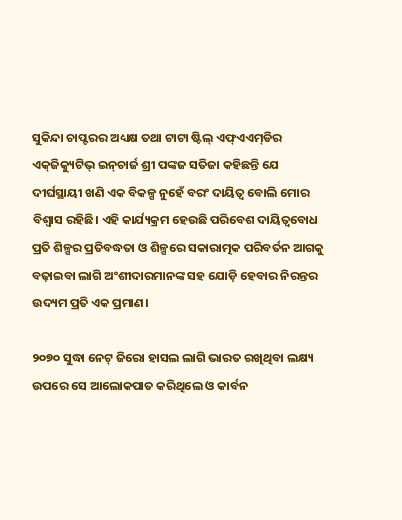ସୁକିନ୍ଦା ଚାପ୍ଟରର ଅଧ୍ୟକ୍ଷ ତଥା ଟାଟା ଷ୍ଟିଲ୍ ଏଫ୍‌ଏଏମ୍‌ଡିର ଏକ୍‌ଜିକ୍ୟୁଟିଭ୍ ଇନ୍‌ଚାର୍ଜ ଶ୍ରୀ ପଙ୍କଜ ସତିଜା କହିଛନ୍ତି ଯେ ଦୀର୍ଘସ୍ଥାୟୀ ଖଣି ଏକ ବିକଳ୍ପ ନୁହେଁ ବରଂ ଦାୟିତ୍ୱ ବୋଲି ମୋର ବିଶ୍ୱାସ ରହିଛି। ଏହି କାର୍ଯ୍ୟକ୍ରମ ହେଉଛି ପରିବେଶ ଦାୟିତ୍ୱବୋଧ ପ୍ରତି ଶିଳ୍ପର ପ୍ରତିବଦ୍ଧତା ଓ ଶିଳ୍ପରେ ସକାରାତ୍ମକ ପରିବର୍ତନ ଆଗକୁ ବଢ଼ାଇବା ଲାଗି ଅଂଶୀଦାରମାନଙ୍କ ସହ ଯୋଡ଼ି ହେବାର ନିରନ୍ତର ଉଦ୍ୟମ ପ୍ରତି ଏକ ପ୍ରମାଣ।

୨୦୭୦ ସୁଦ୍ଧା ନେଟ୍ ଜିରୋ ହାସଲ ଲାଗି ଭାରତ ରଖିଥିବା ଲକ୍ଷ୍ୟ ଉପରେ ସେ ଆଲୋକପାତ କରିଥିଲେ ଓ କାର୍ବନ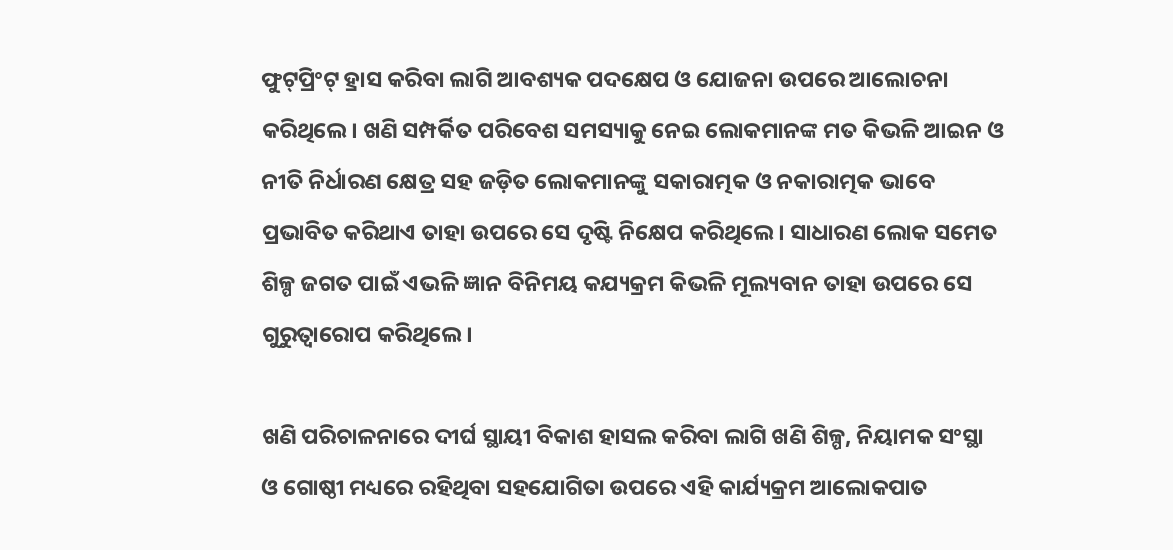ଫୁଟ୍‌ପ୍ରିଂଟ୍ ହ୍ରାସ କରିବା ଲାଗି ଆବଶ୍ୟକ ପଦକ୍ଷେପ ଓ ଯୋଜନା ଉପରେ ଆଲୋଚନା କରିଥିଲେ। ଖଣି ସମ୍ପର୍କିତ ପରିବେଶ ସମସ୍ୟାକୁ ନେଇ ଲୋକମାନଙ୍କ ମତ କିଭଳି ଆଇନ ଓ ନୀତି ନିର୍ଧାରଣ କ୍ଷେତ୍ର ସହ ଜଡ଼ିତ ଲୋକମାନଙ୍କୁ ସକାରାତ୍ମକ ଓ ନକାରାତ୍ମକ ଭାବେ ପ୍ରଭାବିତ କରିଥାଏ ତାହା ଉପରେ ସେ ଦୃଷ୍ଟି ନିକ୍ଷେପ କରିଥିଲେ। ସାଧାରଣ ଲୋକ ସମେତ ଶିଳ୍ପ ଜଗତ ପାଇଁ ଏଭଳି ଜ୍ଞାନ ବିନିମୟ କଯ୍ୟକ୍ରମ କିଭଳି ମୂଲ୍ୟବାନ ତାହା ଉପରେ ସେ ଗୁରୁତ୍ୱାରୋପ କରିଥିଲେ।

ଖଣି ପରିଚାଳନାରେ ଦୀର୍ଘ ସ୍ଥାୟୀ ବିକାଶ ହାସଲ କରିବା ଲାଗି ଖଣି ଶିଳ୍ପ, ନିୟାମକ ସଂସ୍ଥା ଓ ଗୋଷ୍ଠୀ ମଧ୍ୟରେ ରହିଥିବା ସହଯୋଗିତା ଉପରେ ଏହି କାର୍ଯ୍ୟକ୍ରମ ଆଲୋକପାତ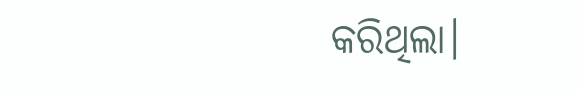କରିଥିଲା।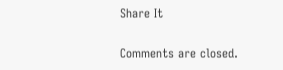Share It

Comments are closed.